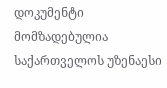დოკუმენტი მომზადებულია საქართველოს უზენაესი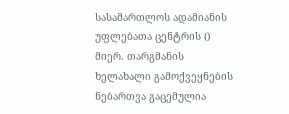სასამართლოს ადამიანის უფლებათა ცენტრის () მიერ. თარგმანის ხელახალი გამოქვეყნების ნებართვა გაცემულია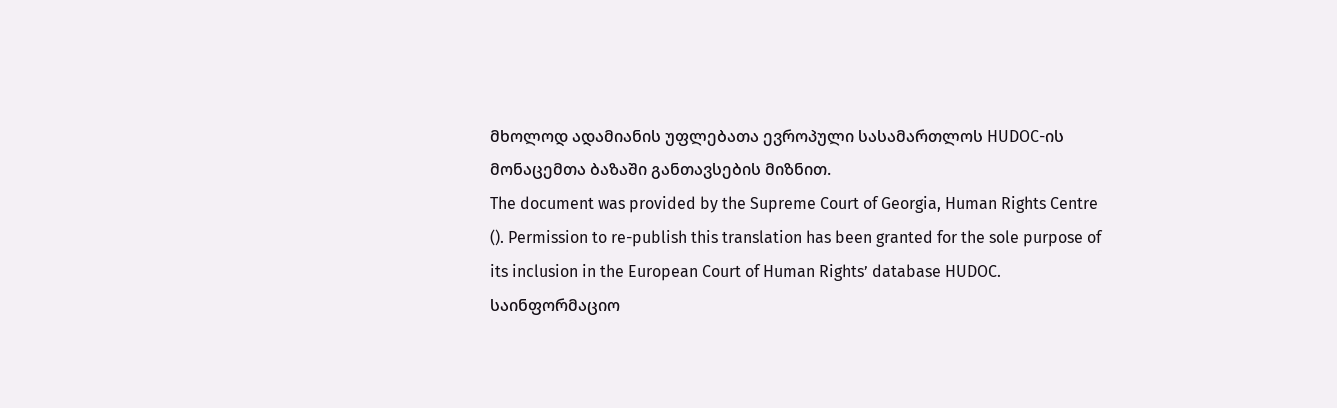მხოლოდ ადამიანის უფლებათა ევროპული სასამართლოს HUDOC-ის მონაცემთა ბაზაში განთავსების მიზნით.
The document was provided by the Supreme Court of Georgia, Human Rights Centre (). Permission to re-publish this translation has been granted for the sole purpose of its inclusion in the European Court of Human Rights’ database HUDOC.
საინფორმაციო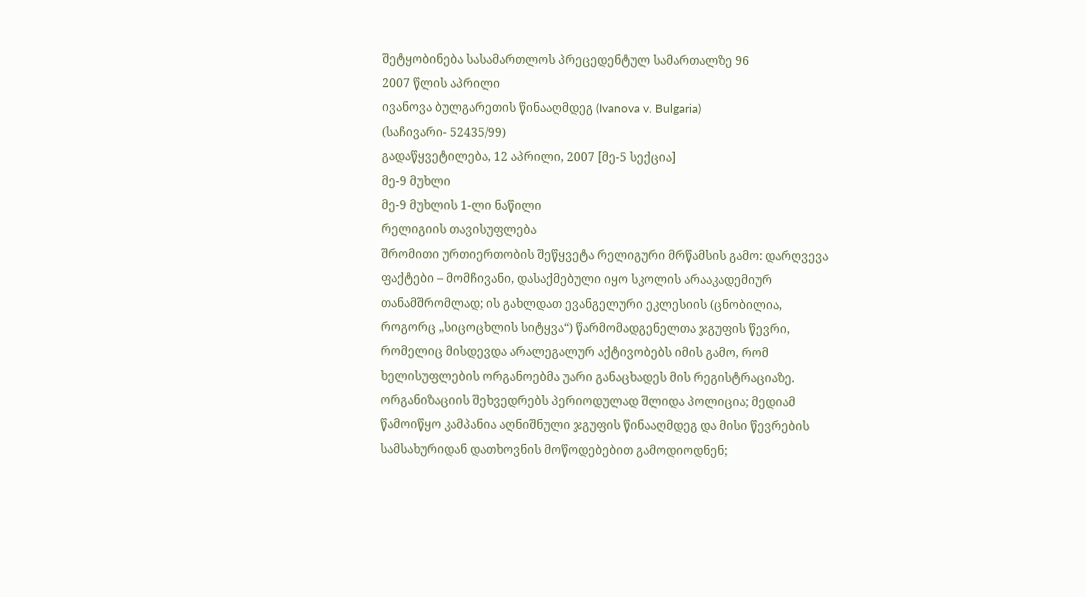შეტყობინება სასამართლოს პრეცედენტულ სამართალზე 96
2007 წლის აპრილი
ივანოვა ბულგარეთის წინააღმდეგ (Ivanova v. Bulgaria)
(საჩივარი- 52435/99)
გადაწყვეტილება, 12 აპრილი, 2007 [მე-5 სექცია]
მე-9 მუხლი
მე-9 მუხლის 1-ლი ნაწილი
რელიგიის თავისუფლება
შრომითი ურთიერთობის შეწყვეტა რელიგური მრწამსის გამო: დარღვევა
ფაქტები – მომჩივანი, დასაქმებული იყო სკოლის არააკადემიურ თანამშრომლად; ის გახლდათ ევანგელური ეკლესიის (ცნობილია, როგორც „სიცოცხლის სიტყვა“) წარმომადგენელთა ჯგუფის წევრი, რომელიც მისდევდა არალეგალურ აქტივობებს იმის გამო, რომ ხელისუფლების ორგანოებმა უარი განაცხადეს მის რეგისტრაციაზე. ორგანიზაციის შეხვედრებს პერიოდულად შლიდა პოლიცია; მედიამ წამოიწყო კამპანია აღნიშნული ჯგუფის წინააღმდეგ და მისი წევრების სამსახურიდან დათხოვნის მოწოდებებით გამოდიოდნენ;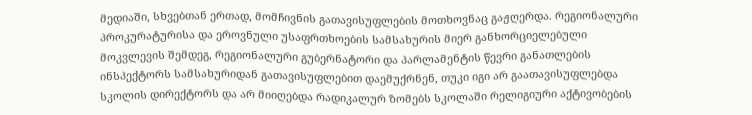მედიაში, სხვებთან ერთად, მომჩივნის გათავისუფლების მოთხოვნაც გაჟღერდა. რეგიონალური პროკურატურისა და ეროვნული უსაფრთხოების სამსახურის მიერ განხორციელებული მოკვლევის შემდეგ, რეგიონალური გუბერნატორი და პარლამენტის წევრი განათლების ინსპექტორს სამსახურიდან გათავისუფლებით დაემუქრნენ, თუკი იგი არ გაათავისუფლებდა სკოლის დირექტორს და არ მიიღებდა რადიკალურ ზომებს სკოლაში რელიგიური აქტივობების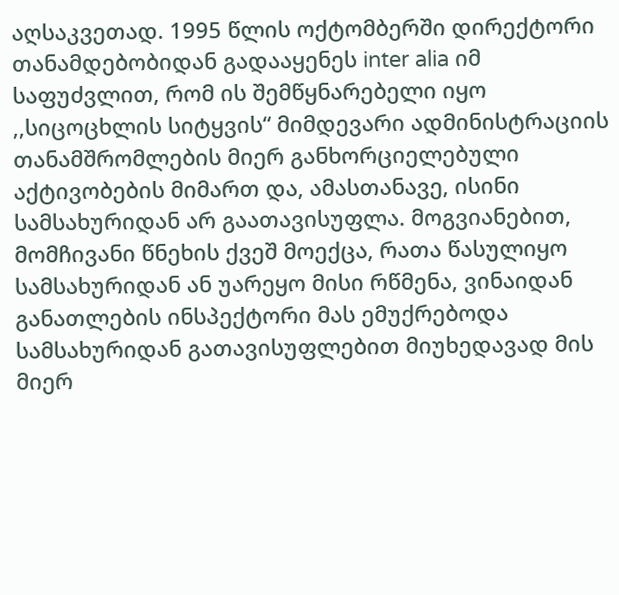აღსაკვეთად. 1995 წლის ოქტომბერში დირექტორი თანამდებობიდან გადააყენეს inter alia იმ საფუძვლით, რომ ის შემწყნარებელი იყო ,,სიცოცხლის სიტყვის“ მიმდევარი ადმინისტრაციის თანამშრომლების მიერ განხორციელებული აქტივობების მიმართ და, ამასთანავე, ისინი სამსახურიდან არ გაათავისუფლა. მოგვიანებით, მომჩივანი წნეხის ქვეშ მოექცა, რათა წასულიყო სამსახურიდან ან უარეყო მისი რწმენა, ვინაიდან განათლების ინსპექტორი მას ემუქრებოდა სამსახურიდან გათავისუფლებით მიუხედავად მის მიერ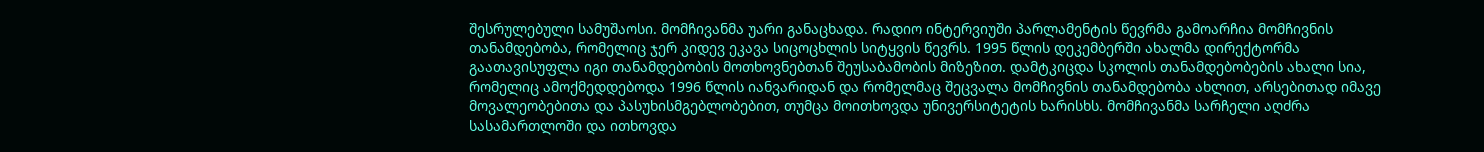შესრულებული სამუშაოსი. მომჩივანმა უარი განაცხადა. რადიო ინტერვიუში პარლამენტის წევრმა გამოარჩია მომჩივნის თანამდებობა, რომელიც ჯერ კიდევ ეკავა სიცოცხლის სიტყვის წევრს. 1995 წლის დეკემბერში ახალმა დირექტორმა გაათავისუფლა იგი თანამდებობის მოთხოვნებთან შეუსაბამობის მიზეზით. დამტკიცდა სკოლის თანამდებობების ახალი სია, რომელიც ამოქმედდებოდა 1996 წლის იანვარიდან და რომელმაც შეცვალა მომჩივნის თანამდებობა ახლით, არსებითად იმავე მოვალეობებითა და პასუხისმგებლობებით, თუმცა მოითხოვდა უნივერსიტეტის ხარისხს. მომჩივანმა სარჩელი აღძრა სასამართლოში და ითხოვდა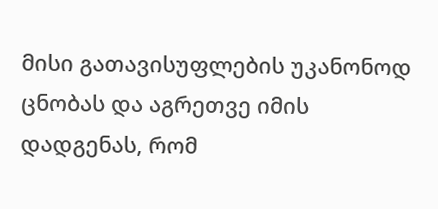მისი გათავისუფლების უკანონოდ ცნობას და აგრეთვე იმის დადგენას, რომ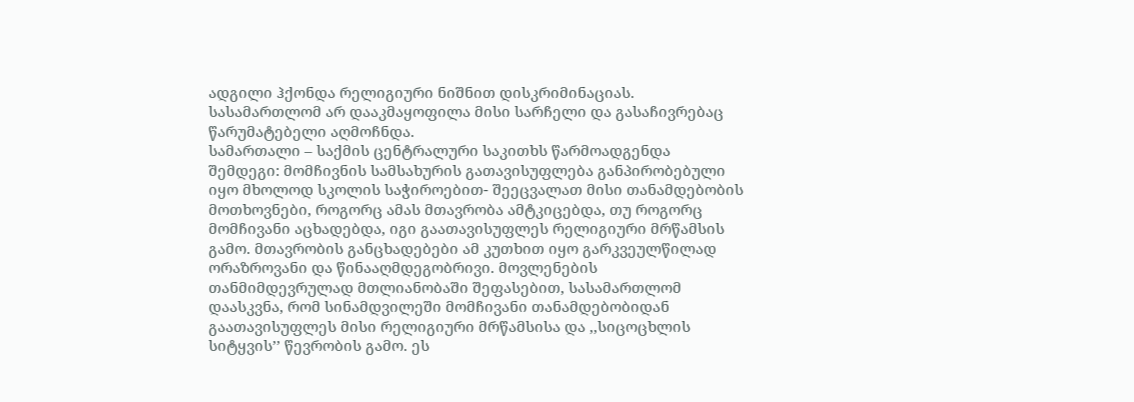ადგილი ჰქონდა რელიგიური ნიშნით დისკრიმინაციას. სასამართლომ არ დააკმაყოფილა მისი სარჩელი და გასაჩივრებაც წარუმატებელი აღმოჩნდა.
სამართალი – საქმის ცენტრალური საკითხს წარმოადგენდა შემდეგი: მომჩივნის სამსახურის გათავისუფლება განპირობებული იყო მხოლოდ სკოლის საჭიროებით- შეეცვალათ მისი თანამდებობის მოთხოვნები, როგორც ამას მთავრობა ამტკიცებდა, თუ როგორც მომჩივანი აცხადებდა, იგი გაათავისუფლეს რელიგიური მრწამსის გამო. მთავრობის განცხადებები ამ კუთხით იყო გარკვეულწილად ორაზროვანი და წინააღმდეგობრივი. მოვლენების თანმიმდევრულად მთლიანობაში შეფასებით, სასამართლომ დაასკვნა, რომ სინამდვილეში მომჩივანი თანამდებობიდან გაათავისუფლეს მისი რელიგიური მრწამსისა და ,,სიცოცხლის სიტყვის’’ წევრობის გამო. ეს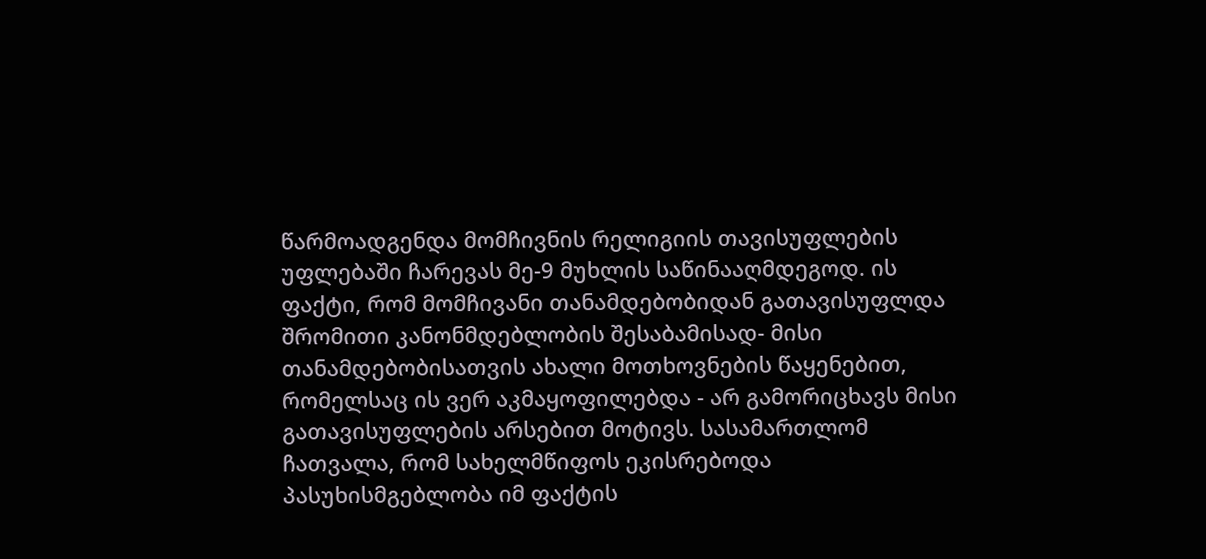წარმოადგენდა მომჩივნის რელიგიის თავისუფლების უფლებაში ჩარევას მე-9 მუხლის საწინააღმდეგოდ. ის ფაქტი, რომ მომჩივანი თანამდებობიდან გათავისუფლდა შრომითი კანონმდებლობის შესაბამისად- მისი თანამდებობისათვის ახალი მოთხოვნების წაყენებით, რომელსაც ის ვერ აკმაყოფილებდა - არ გამორიცხავს მისი გათავისუფლების არსებით მოტივს. სასამართლომ ჩათვალა, რომ სახელმწიფოს ეკისრებოდა პასუხისმგებლობა იმ ფაქტის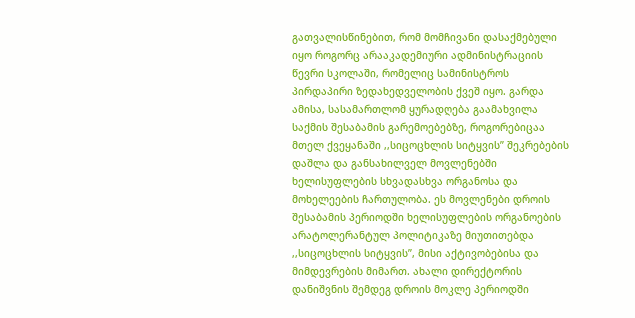გათვალისწინებით, რომ მომჩივანი დასაქმებული იყო როგორც არააკადემიური ადმინისტრაციის წევრი სკოლაში, რომელიც სამინისტროს პირდაპირი ზედახედველობის ქვეშ იყო. გარდა ამისა, სასამართლომ ყურადღება გაამახვილა საქმის შესაბამის გარემოებებზე, როგორებიცაა მთელ ქვეყანაში ,,სიცოცხლის სიტყვის’’ შეკრებების დაშლა და განსახილველ მოვლენებში ხელისუფლების სხვადასხვა ორგანოსა და მოხელეების ჩართულობა. ეს მოვლენები დროის შესაბამის პერიოდში ხელისუფლების ორგანოების არატოლერანტულ პოლიტიკაზე მიუთითებდა ,,სიცოცხლის სიტყვის’’, მისი აქტივობებისა და მიმდევრების მიმართ. ახალი დირექტორის დანიშვნის შემდეგ დროის მოკლე პერიოდში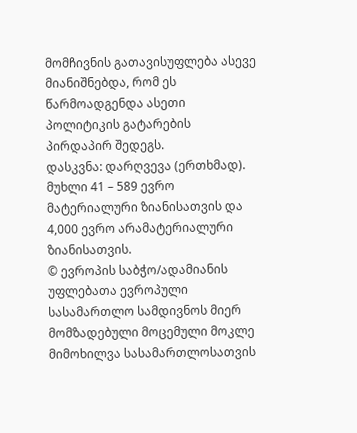მომჩივნის გათავისუფლება ასევე მიანიშნებდა, რომ ეს წარმოადგენდა ასეთი პოლიტიკის გატარების პირდაპირ შედეგს.
დასკვნა: დარღვევა (ერთხმად).
მუხლი 41 – 589 ევრო მატერიალური ზიანისათვის და 4,000 ევრო არამატერიალური ზიანისათვის.
© ევროპის საბჭო/ადამიანის უფლებათა ევროპული სასამართლო სამდივნოს მიერ მომზადებული მოცემული მოკლე მიმოხილვა სასამართლოსათვის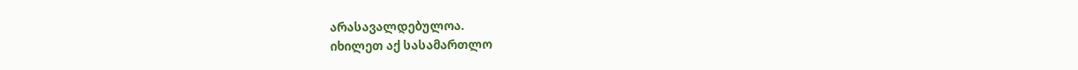არასავალდებულოა.
იხილეთ აქ სასამართლო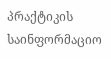პრაქტიკის საინფორმაციო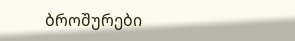ბროშურები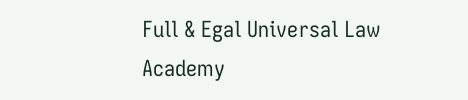Full & Egal Universal Law Academy